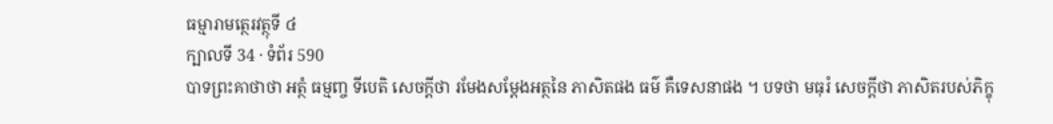ធម្មារាមត្ថេរវត្ថុទី ៤
ក្បាលទី 34 · ទំព័រ 590
បាទព្រះគាថាថា អត្ថំ ធម្មញ្ច ទីបេតិ សេចក្តីថា រមែងសម្តែងអត្ថនៃ ភាសិតផង ធម៌ គឺទេសនាផង ។ បទថា មធុរំ សេចក្តីថា ភាសិតរបស់ភិក្ខុ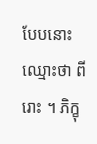បែបនោះ ឈ្មោះថា ពីរោះ ។ ភិក្ខុ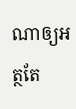ណាឲ្យអត្ថតែ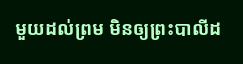មួយដល់ព្រម មិនឲ្យព្រះបាលីដ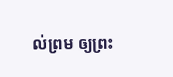ល់ព្រម ឲ្យព្រះ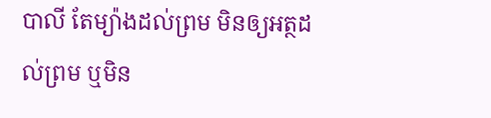បាលី តែម្យ៉ាងដល់ព្រម មិនឲ្យអត្ថដល់ព្រម ឬមិន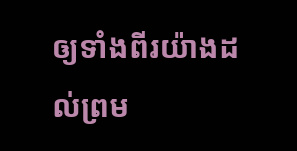ឲ្យទាំងពីរយ៉ាងដល់ព្រម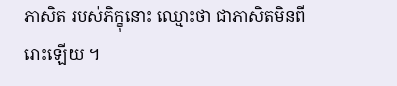ភាសិត របស់ភិក្ខុនោះ ឈ្មោះថា ជាភាសិតមិនពីរោះឡើយ ។